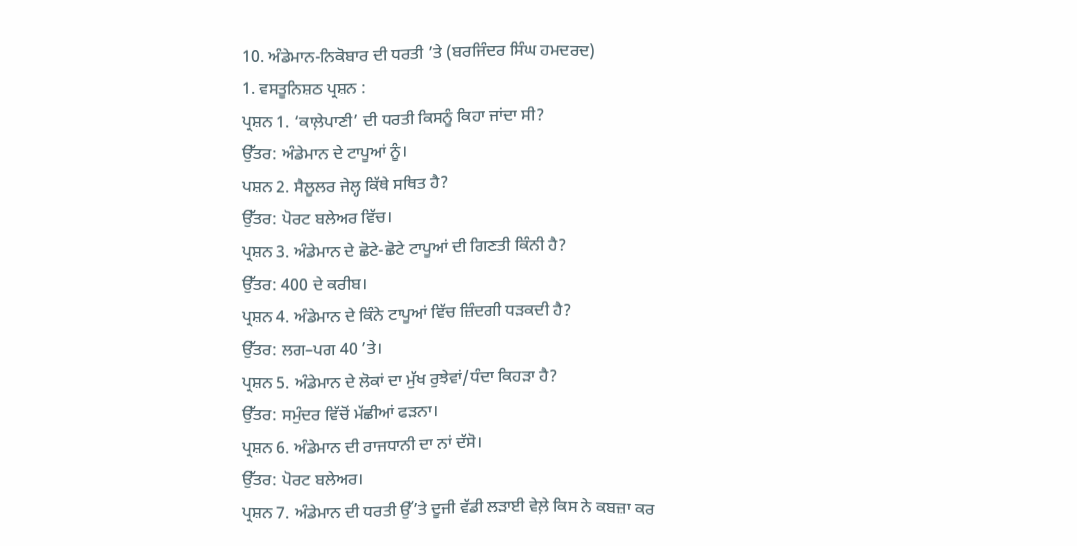10. ਅੰਡੇਮਾਨ-ਨਿਕੋਬਾਰ ਦੀ ਧਰਤੀ ’ਤੇ (ਬਰਜਿੰਦਰ ਸਿੰਘ ਹਮਦਰਦ)
1. ਵਸਤੂਨਿਸ਼ਠ ਪ੍ਰਸ਼ਨ :
ਪ੍ਰਸ਼ਨ 1. ‘ਕਾਲ਼ੇਪਾਣੀ’ ਦੀ ਧਰਤੀ ਕਿਸਨੂੰ ਕਿਹਾ ਜਾਂਦਾ ਸੀ?
ਉੱਤਰ: ਅੰਡੇਮਾਨ ਦੇ ਟਾਪੂਆਂ ਨੂੰ।
ਪਸ਼ਨ 2. ਸੈਲੂਲਰ ਜੇਲ੍ਹ ਕਿੱਥੇ ਸਥਿਤ ਹੈ?
ਉੱਤਰ: ਪੋਰਟ ਬਲੇਅਰ ਵਿੱਚ।
ਪ੍ਰਸ਼ਨ 3. ਅੰਡੇਮਾਨ ਦੇ ਛੋਟੇ-ਛੋਟੇ ਟਾਪੂਆਂ ਦੀ ਗਿਣਤੀ ਕਿੰਨੀ ਹੈ?
ਉੱਤਰ: 400 ਦੇ ਕਰੀਬ।
ਪ੍ਰਸ਼ਨ 4. ਅੰਡੇਮਾਨ ਦੇ ਕਿੰਨੇ ਟਾਪੂਆਂ ਵਿੱਚ ਜ਼ਿੰਦਗੀ ਧੜਕਦੀ ਹੈ?
ਉੱਤਰ: ਲਗ–ਪਗ 40 ’ਤੇ।
ਪ੍ਰਸ਼ਨ 5. ਅੰਡੇਮਾਨ ਦੇ ਲੋਕਾਂ ਦਾ ਮੁੱਖ ਰੁਝੇਵਾਂ/ਧੰਦਾ ਕਿਹੜਾ ਹੈ?
ਉੱਤਰ: ਸਮੁੰਦਰ ਵਿੱਚੋਂ ਮੱਛੀਆਂ ਫੜਨਾ।
ਪ੍ਰਸ਼ਨ 6. ਅੰਡੇਮਾਨ ਦੀ ਰਾਜਧਾਨੀ ਦਾ ਨਾਂ ਦੱਸੋ।
ਉੱਤਰ: ਪੋਰਟ ਬਲੇਅਰ।
ਪ੍ਰਸ਼ਨ 7. ਅੰਡੇਮਾਨ ਦੀ ਧਰਤੀ ਉੱ’ਤੇ ਦੂਜੀ ਵੱਡੀ ਲੜਾਈ ਵੇਲ਼ੇ ਕਿਸ ਨੇ ਕਬਜ਼ਾ ਕਰ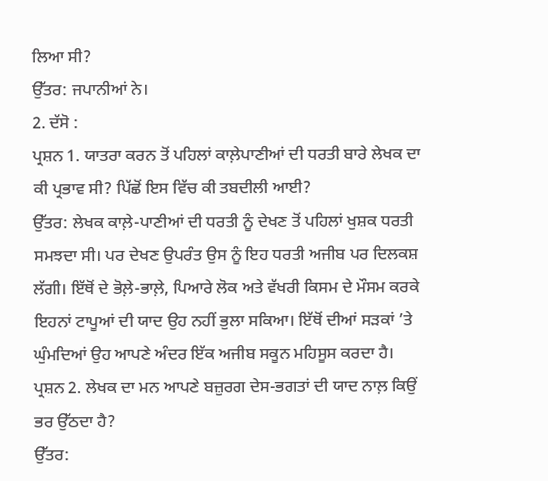ਲਿਆ ਸੀ?
ਉੱਤਰ: ਜਪਾਨੀਆਂ ਨੇ।
2. ਦੱਸੋ :
ਪ੍ਰਸ਼ਨ 1. ਯਾਤਰਾ ਕਰਨ ਤੋਂ ਪਹਿਲਾਂ ਕਾਲ਼ੇਪਾਣੀਆਂ ਦੀ ਧਰਤੀ ਬਾਰੇ ਲੇਖਕ ਦਾ ਕੀ ਪ੍ਰਭਾਵ ਸੀ? ਪਿੱਛੋਂ ਇਸ ਵਿੱਚ ਕੀ ਤਬਦੀਲੀ ਆਈ?
ਉੱਤਰ: ਲੇਖਕ ਕਾਲ਼ੇ-ਪਾਣੀਆਂ ਦੀ ਧਰਤੀ ਨੂੰ ਦੇਖਣ ਤੋਂ ਪਹਿਲਾਂ ਖੁਸ਼ਕ ਧਰਤੀ ਸਮਝਦਾ ਸੀ। ਪਰ ਦੇਖਣ ਉਪਰੰਤ ਉਸ ਨੂੰ ਇਹ ਧਰਤੀ ਅਜੀਬ ਪਰ ਦਿਲਕਸ਼ ਲੱਗੀ। ਇੱਥੋਂ ਦੇ ਭੋਲ਼ੇ-ਭਾਲ਼ੇ, ਪਿਆਰੇ ਲੋਕ ਅਤੇ ਵੱਖਰੀ ਕਿਸਮ ਦੇ ਮੌਸਮ ਕਰਕੇ ਇਹਨਾਂ ਟਾਪੂਆਂ ਦੀ ਯਾਦ ਉਹ ਨਹੀਂ ਭੁਲਾ ਸਕਿਆ। ਇੱਥੋਂ ਦੀਆਂ ਸੜਕਾਂ ’ਤੇ ਘੁੰਮਦਿਆਂ ਉਹ ਆਪਣੇ ਅੰਦਰ ਇੱਕ ਅਜੀਬ ਸਕੂਨ ਮਹਿਸੂਸ ਕਰਦਾ ਹੈ।
ਪ੍ਰਸ਼ਨ 2. ਲੇਖਕ ਦਾ ਮਨ ਆਪਣੇ ਬਜ਼ੁਰਗ ਦੇਸ-ਭਗਤਾਂ ਦੀ ਯਾਦ ਨਾਲ਼ ਕਿਉਂ ਭਰ ਉੱਠਦਾ ਹੈ?
ਉੱਤਰ: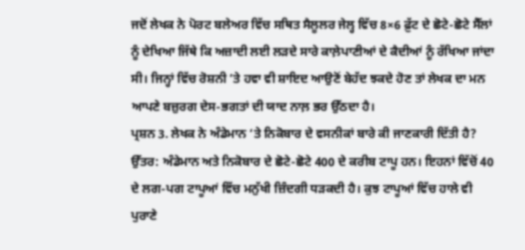ਜਦੋਂ ਲੇਖਕ ਨੇ ਪੋਰਟ ਬਲੇਅਰ ਵਿੱਚ ਸਥਿਤ ਸੈਲੂਲਰ ਜੇਲ੍ਹ ਵਿੱਚ 8×6 ਫ਼ੁੱਟ ਦੇ ਛੋਟੇ-ਛੋਟੇ ਸੈੱਲਾਂ ਨੂੰ ਦੇਖਿਆ ਜਿੱਥੇ ਕਿ ਅਜ਼ਾਦੀ ਲਈ ਲੜਦੇ ਸਾਰੇ ਕਾਲ਼ੇਪਾਣੀਆਂ ਦੇ ਕੈਦੀਆਂ ਨੂੰ ਰੱਖਿਆ ਜਾਂਦਾ ਸੀ। ਜਿਨ੍ਹਾਂ ਵਿੱਚ ਰੋਸ਼ਨੀ ’ਤੇ ਹਵਾ ਵੀ ਸ਼ਾਇਦ ਆਉਣੋਂ ਬੇਹੱਦ ਝਕਦੇ ਹੋਣ ਤਾਂ ਲੇਖਕ ਦਾ ਮਨ ਆਪਣੇ ਬਜ਼ੁਰਗ ਦੇਸ-ਭਗਤਾਂ ਦੀ ਯਾਦ ਨਾਲ਼ ਭਰ ਉੱਠਦਾ ਹੈ।
ਪ੍ਰਸ਼ਨ 3. ਲੇਖਕ ਨੇ ਅੰਡੇਮਾਨ ‘ਤੇ ਨਿਕੋਬਾਰ ਦੇ ਵਸਨੀਕਾਂ ਬਾਰੇ ਕੀ ਜਾਣਕਾਰੀ ਦਿੱਤੀ ਹੈ?
ਉੱਤਰ: ਅੰਡੇਮਾਨ ਅਤੇ ਨਿਕੋਬਾਰ ਦੇ ਛੋਟੇ-ਛੋਟੇ 400 ਦੇ ਕਰੀਬ ਟਾਪੂ ਹਨ। ਇਹਨਾਂ ਵਿੱਚੋਂ 40 ਦੇ ਲਗ-ਪਗ ਟਾਪੂਆਂ ਵਿੱਚ ਮਨੁੱਖੀ ਜ਼ਿੰਦਗੀ ਧੜਕਦੀ ਹੈ। ਕੁਝ ਟਾਪੂਆਂ ਵਿੱਚ ਹਾਲੇ ਵੀ ਪੁਰਾਣੇ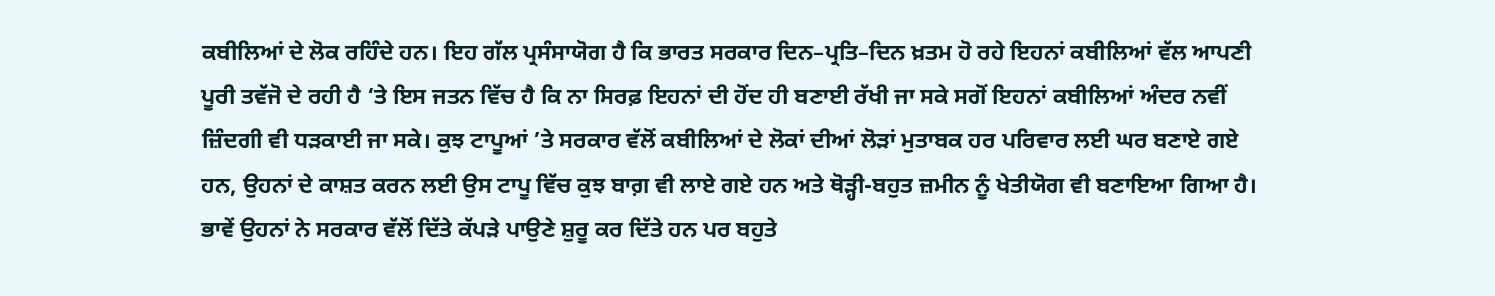ਕਬੀਲਿਆਂ ਦੇ ਲੋਕ ਰਹਿੰਦੇ ਹਨ। ਇਹ ਗੱਲ ਪ੍ਰਸੰਸਾਯੋਗ ਹੈ ਕਿ ਭਾਰਤ ਸਰਕਾਰ ਦਿਨ–ਪ੍ਰਤਿ–ਦਿਨ ਖ਼ਤਮ ਹੋ ਰਹੇ ਇਹਨਾਂ ਕਬੀਲਿਆਂ ਵੱਲ ਆਪਣੀ ਪੂਰੀ ਤਵੱਜੋ ਦੇ ਰਹੀ ਹੈ ‘ਤੇ ਇਸ ਜਤਨ ਵਿੱਚ ਹੈ ਕਿ ਨਾ ਸਿਰਫ਼ ਇਹਨਾਂ ਦੀ ਹੋਂਦ ਹੀ ਬਣਾਈ ਰੱਖੀ ਜਾ ਸਕੇ ਸਗੋਂ ਇਹਨਾਂ ਕਬੀਲਿਆਂ ਅੰਦਰ ਨਵੀਂ ਜ਼ਿੰਦਗੀ ਵੀ ਧੜਕਾਈ ਜਾ ਸਕੇ। ਕੁਝ ਟਾਪੂਆਂ ’ਤੇ ਸਰਕਾਰ ਵੱਲੋਂ ਕਬੀਲਿਆਂ ਦੇ ਲੋਕਾਂ ਦੀਆਂ ਲੋੜਾਂ ਮੁਤਾਬਕ ਹਰ ਪਰਿਵਾਰ ਲਈ ਘਰ ਬਣਾਏ ਗਏ ਹਨ, ਉਹਨਾਂ ਦੇ ਕਾਸ਼ਤ ਕਰਨ ਲਈ ਉਸ ਟਾਪੂ ਵਿੱਚ ਕੁਝ ਬਾਗ਼ ਵੀ ਲਾਏ ਗਏ ਹਨ ਅਤੇ ਥੋੜ੍ਹੀ-ਬਹੁਤ ਜ਼ਮੀਨ ਨੂੰ ਖੇਤੀਯੋਗ ਵੀ ਬਣਾਇਆ ਗਿਆ ਹੈ। ਭਾਵੇਂ ਉਹਨਾਂ ਨੇ ਸਰਕਾਰ ਵੱਲੋਂ ਦਿੱਤੇ ਕੱਪੜੇ ਪਾਉਣੇ ਸ਼ੁਰੂ ਕਰ ਦਿੱਤੇ ਹਨ ਪਰ ਬਹੁਤੇ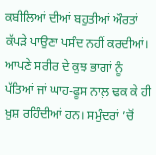ਕਬੀਲਿਆਂ ਦੀਆਂ ਬਹੁਤੀਆਂ ਔਰਤਾਂ ਕੱਪੜੇ ਪਾਉਣਾ ਪਸੰਦ ਨਹੀਂ ਕਰਦੀਆਂ। ਆਪਣੇ ਸਰੀਰ ਦੇ ਕੁਝ ਭਾਗਾਂ ਨੂੰ ਪੱਤਿਆਂ ਜਾਂ ਘਾਹ-ਫੂਸ ਨਾਲ਼ ਢਕ ਕੇ ਹੀ ਖ਼ੁਸ਼ ਰਹਿੰਦੀਆਂ ਹਨ। ਸਮੁੰਦਰਾਂ ’ਚੋਂ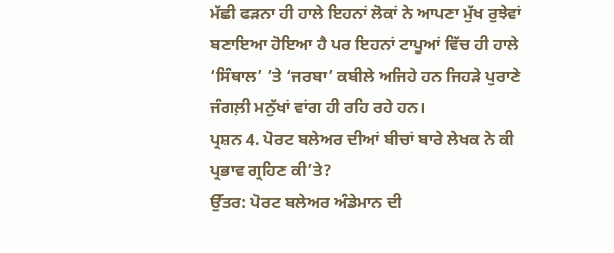ਮੱਛੀ ਫੜਨਾ ਹੀ ਹਾਲੇ ਇਹਨਾਂ ਲੋਕਾਂ ਨੇ ਆਪਣਾ ਮੁੱਖ ਰੁਝੇਵਾਂ ਬਣਾਇਆ ਹੋਇਆ ਹੈ ਪਰ ਇਹਨਾਂ ਟਾਪੂਆਂ ਵਿੱਚ ਹੀ ਹਾਲੇ ‘ਸਿੰਥਾਲ’ ’ਤੇ ‘ਜਰਬਾ’ ਕਬੀਲੇ ਅਜਿਹੇ ਹਨ ਜਿਹੜੇ ਪੁਰਾਣੇ ਜੰਗਲ਼ੀ ਮਨੁੱਖਾਂ ਵਾਂਗ ਹੀ ਰਹਿ ਰਹੇ ਹਨ।
ਪ੍ਰਸ਼ਨ 4. ਪੋਰਟ ਬਲੇਅਰ ਦੀਆਂ ਬੀਚਾਂ ਬਾਰੇ ਲੇਖਕ ਨੇ ਕੀ ਪ੍ਰਭਾਵ ਗ੍ਰਹਿਣ ਕੀ’ਤੇ?
ਉੱਤਰ: ਪੋਰਟ ਬਲੇਅਰ ਅੰਡੇਮਾਨ ਦੀ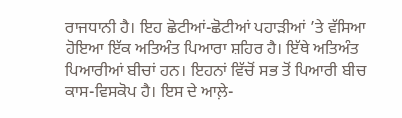ਰਾਜਧਾਨੀ ਹੈ। ਇਹ ਛੋਟੀਆਂ-ਛੋਟੀਆਂ ਪਹਾੜੀਆਂ ’ਤੇ ਵੱਸਿਆ ਹੋਇਆ ਇੱਕ ਅਤਿਅੰਤ ਪਿਆਰਾ ਸ਼ਹਿਰ ਹੈ। ਇੱਥੇ ਅਤਿਅੰਤ ਪਿਆਰੀਆਂ ਬੀਚਾਂ ਹਨ। ਇਹਨਾਂ ਵਿੱਚੋਂ ਸਭ ਤੋਂ ਪਿਆਰੀ ਬੀਚ ਕਾਸ-ਵਿਸਕੋਪ ਹੈ। ਇਸ ਦੇ ਆਲ਼ੇ-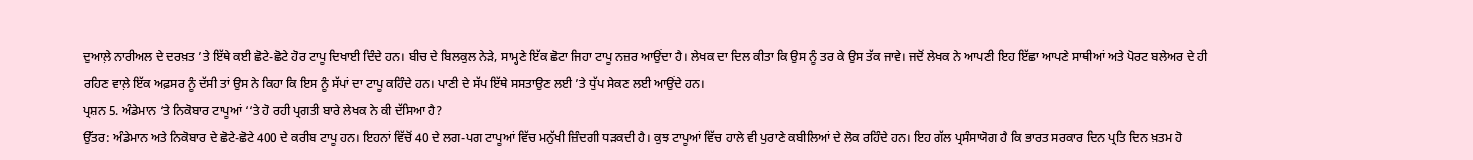ਦੁਆਲ਼ੇ ਨਾਰੀਅਲ ਦੇ ਦਰਖ਼ਤ ’ਤੇ ਇੱਥੇ ਕਈ ਛੋਟੇ-ਛੋਟੇ ਹੋਰ ਟਾਪੂ ਦਿਖਾਈ ਦਿੰਦੇ ਹਨ। ਬੀਚ ਦੇ ਬਿਲਕੁਲ ਨੇੜੇ, ਸਾਮ੍ਹਣੇ ਇੱਕ ਛੋਟਾ ਜਿਹਾ ਟਾਪੂ ਨਜ਼ਰ ਆਉਂਦਾ ਹੈ। ਲੇਖਕ ਦਾ ਦਿਲ ਕੀਤਾ ਕਿ ਉਸ ਨੂੰ ਤਰ ਕੇ ਉਸ ਤੱਕ ਜਾਵੇ। ਜਦੋਂ ਲੇਖਕ ਨੇ ਆਪਣੀ ਇਹ ਇੱਛਾ ਆਪਣੇ ਸਾਥੀਆਂ ਅਤੇ ਪੋਰਟ ਬਲੇਅਰ ਦੇ ਹੀ ਰਹਿਣ ਵਾਲ਼ੇ ਇੱਕ ਅਫ਼ਸਰ ਨੂੰ ਦੱਸੀ ਤਾਂ ਉਸ ਨੇ ਕਿਹਾ ਕਿ ਇਸ ਨੂੰ ਸੱਪਾਂ ਦਾ ਟਾਪੂ ਕਹਿੰਦੇ ਹਨ। ਪਾਣੀ ਦੇ ਸੱਪ ਇੱਥੇ ਸਸਤਾਉਣ ਲਈ ’ਤੇ ਧੁੱਪ ਸੇਕਣ ਲਈ ਆਉਂਦੇ ਹਨ।
ਪ੍ਰਸ਼ਨ 5. ਅੰਡੇਮਾਨ ‘ਤੇ ਨਿਕੋਬਾਰ ਟਾਪੂਆਂ ‘‘ਤੇ ਹੋ ਰਹੀ ਪ੍ਰਗਤੀ ਬਾਰੇ ਲੇਖਕ ਨੇ ਕੀ ਦੱਸਿਆ ਹੈ?
ਉੱਤਰ: ਅੰਡੇਮਾਨ ਅਤੇ ਨਿਕੋਬਾਰ ਦੇ ਛੋਟੇ-ਛੋਟੇ 400 ਦੇ ਕਰੀਬ ਟਾਪੂ ਹਨ। ਇਹਨਾਂ ਵਿੱਚੋਂ 40 ਦੇ ਲਗ-ਪਗ ਟਾਪੂਆਂ ਵਿੱਚ ਮਨੁੱਖੀ ਜ਼ਿੰਦਗੀ ਧੜਕਦੀ ਹੈ। ਕੁਝ ਟਾਪੂਆਂ ਵਿੱਚ ਹਾਲੇ ਵੀ ਪੁਰਾਣੇ ਕਬੀਲਿਆਂ ਦੇ ਲੋਕ ਰਹਿੰਦੇ ਹਨ। ਇਹ ਗੱਲ ਪ੍ਰਸੰਸਾਯੋਗ ਹੈ ਕਿ ਭਾਰਤ ਸਰਕਾਰ ਦਿਨ ਪ੍ਰਤਿ ਦਿਨ ਖ਼ਤਮ ਹੋ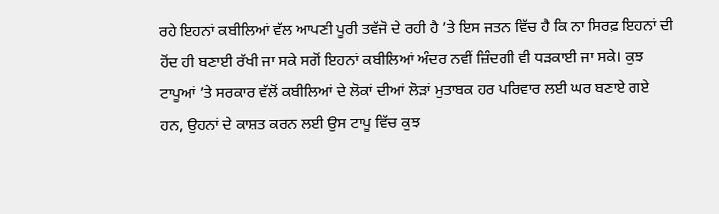ਰਹੇ ਇਹਨਾਂ ਕਬੀਲਿਆਂ ਵੱਲ ਆਪਣੀ ਪੂਰੀ ਤਵੱਜੋ ਦੇ ਰਹੀ ਹੈ ’ਤੇ ਇਸ ਜਤਨ ਵਿੱਚ ਹੈ ਕਿ ਨਾ ਸਿਰਫ਼ ਇਹਨਾਂ ਦੀ ਹੋਂਦ ਹੀ ਬਣਾਈ ਰੱਖੀ ਜਾ ਸਕੇ ਸਗੋਂ ਇਹਨਾਂ ਕਬੀਲਿਆਂ ਅੰਦਰ ਨਵੀਂ ਜ਼ਿੰਦਗੀ ਵੀ ਧੜਕਾਈ ਜਾ ਸਕੇ। ਕੁਝ ਟਾਪੂਆਂ ’ਤੇ ਸਰਕਾਰ ਵੱਲੋਂ ਕਬੀਲਿਆਂ ਦੇ ਲੋਕਾਂ ਦੀਆਂ ਲੋੜਾਂ ਮੁਤਾਬਕ ਹਰ ਪਰਿਵਾਰ ਲਈ ਘਰ ਬਣਾਏ ਗਏ ਹਨ, ਉਹਨਾਂ ਦੇ ਕਾਸ਼ਤ ਕਰਨ ਲਈ ਉਸ ਟਾਪੂ ਵਿੱਚ ਕੁਝ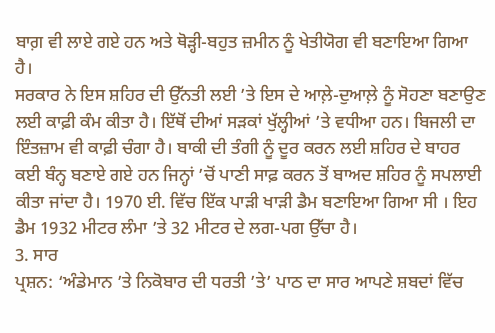ਬਾਗ਼ ਵੀ ਲਾਏ ਗਏ ਹਨ ਅਤੇ ਥੋੜ੍ਹੀ-ਬਹੁਤ ਜ਼ਮੀਨ ਨੂੰ ਖੇਤੀਯੋਗ ਵੀ ਬਣਾਇਆ ਗਿਆ ਹੈ।
ਸਰਕਾਰ ਨੇ ਇਸ ਸ਼ਹਿਰ ਦੀ ਉੱਨਤੀ ਲਈ ’ਤੇ ਇਸ ਦੇ ਆਲ਼ੇ-ਦੁਆਲ਼ੇ ਨੂੰ ਸੋਹਣਾ ਬਣਾਉਣ ਲਈ ਕਾਫ਼ੀ ਕੰਮ ਕੀਤਾ ਹੈ। ਇੱਥੋਂ ਦੀਆਂ ਸੜਕਾਂ ਖੁੱਲ੍ਹੀਆਂ ’ਤੇ ਵਧੀਆ ਹਨ। ਬਿਜਲੀ ਦਾ ਇੰਤਜ਼ਾਮ ਵੀ ਕਾਫ਼ੀ ਚੰਗਾ ਹੈ। ਬਾਕੀ ਦੀ ਤੰਗੀ ਨੂੰ ਦੂਰ ਕਰਨ ਲਈ ਸ਼ਹਿਰ ਦੇ ਬਾਹਰ ਕਈ ਬੰਨ੍ਹ ਬਣਾਏ ਗਏ ਹਨ ਜਿਨ੍ਹਾਂ ’ਚੋਂ ਪਾਣੀ ਸਾਫ਼ ਕਰਨ ਤੋਂ ਬਾਅਦ ਸ਼ਹਿਰ ਨੂੰ ਸਪਲਾਈ ਕੀਤਾ ਜਾਂਦਾ ਹੈ। 1970 ਈ. ਵਿੱਚ ਇੱਕ ਪਾੜੀ ਖਾੜੀ ਡੈਮ ਬਣਾਇਆ ਗਿਆ ਸੀ । ਇਹ ਡੈਮ 1932 ਮੀਟਰ ਲੰਮਾ ’ਤੇ 32 ਮੀਟਰ ਦੇ ਲਗ-ਪਗ ਉੱਚਾ ਹੈ।
3. ਸਾਰ
ਪ੍ਰਸ਼ਨ: ‘ਅੰਡੇਮਾਨ ’ਤੇ ਨਿਕੋਬਾਰ ਦੀ ਧਰਤੀ ’ਤੇ’ ਪਾਠ ਦਾ ਸਾਰ ਆਪਣੇ ਸ਼ਬਦਾਂ ਵਿੱਚ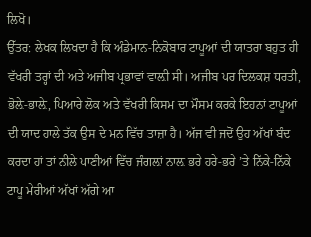ਲਿਖੋ।
ਉੱਤਰ: ਲੇਖਕ ਲਿਖਦਾ ਹੈ ਕਿ ਅੰਡੇਮਾਨ-ਨਿਕੋਬਾਰ ਟਾਪੂਆਂ ਦੀ ਯਾਤਰਾ ਬਹੁਤ ਹੀ ਵੱਖਰੀ ਤਰ੍ਹਾਂ ਦੀ ਅਤੇ ਅਜੀਬ ਪ੍ਰਭਾਵਾਂ ਵਾਲ਼ੀ ਸੀ। ਅਜੀਬ ਪਰ ਦਿਲਕਸ਼ ਧਰਤੀ, ਭੋਲ਼ੇ-ਭਾਲ਼ੇ, ਪਿਆਰੇ ਲੋਕ ਅਤੇ ਵੱਖਰੀ ਕਿਸਮ ਦਾ ਮੌਸਮ ਕਰਕੇ ਇਹਨਾਂ ਟਾਪੂਆਂ ਦੀ ਯਾਦ ਹਾਲੇ ਤੱਕ ਉਸ ਦੇ ਮਨ ਵਿੱਚ ਤਾਜ਼ਾ ਹੈ। ਅੱਜ ਵੀ ਜਦੋਂ ਉਹ ਅੱਖਾਂ ਬੰਦ ਕਰਦਾ ਹਾਂ ਤਾਂ ਨੀਲੇ ਪਾਣੀਆਂ ਵਿੱਚ ਜੰਗਲ਼ਾਂ ਨਾਲ਼ ਭਰੇ ਹਰੇ-ਭਰੇ ’ਤੇ ਨਿੱਕੇ-ਨਿੱਕੇ ਟਾਪੂ ਮੇਰੀਆਂ ਅੱਖਾਂ ਅੱਗੇ ਆ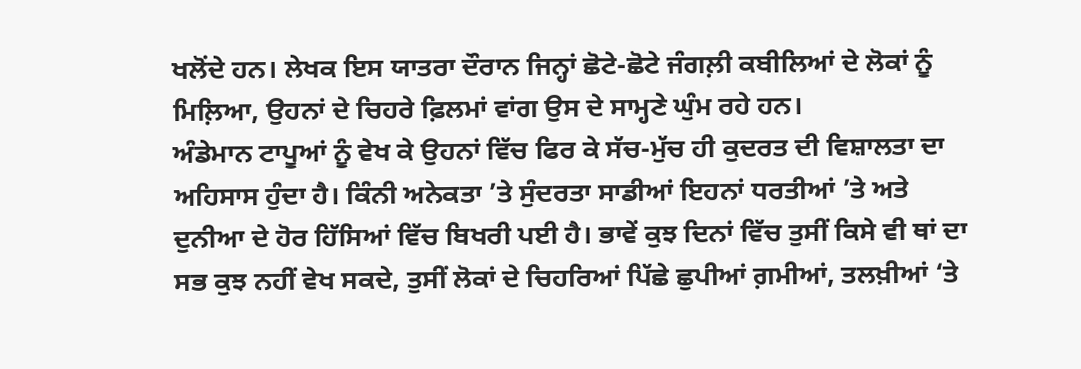ਖਲੋਂਦੇ ਹਨ। ਲੇਖਕ ਇਸ ਯਾਤਰਾ ਦੌਰਾਨ ਜਿਨ੍ਹਾਂ ਛੋਟੇ-ਛੋਟੇ ਜੰਗਲ਼ੀ ਕਬੀਲਿਆਂ ਦੇ ਲੋਕਾਂ ਨੂੰ ਮਿਲ਼ਿਆ, ਉਹਨਾਂ ਦੇ ਚਿਹਰੇ ਫ਼ਿਲਮਾਂ ਵਾਂਗ ਉਸ ਦੇ ਸਾਮ੍ਹਣੇ ਘੁੰਮ ਰਹੇ ਹਨ।
ਅੰਡੇਮਾਨ ਟਾਪੂਆਂ ਨੂੰ ਵੇਖ ਕੇ ਉਹਨਾਂ ਵਿੱਚ ਫਿਰ ਕੇ ਸੱਚ-ਮੁੱਚ ਹੀ ਕੁਦਰਤ ਦੀ ਵਿਸ਼ਾਲਤਾ ਦਾ ਅਹਿਸਾਸ ਹੁੰਦਾ ਹੈ। ਕਿੰਨੀ ਅਨੇਕਤਾ ’ਤੇ ਸੁੰਦਰਤਾ ਸਾਡੀਆਂ ਇਹਨਾਂ ਧਰਤੀਆਂ ’ਤੇ ਅਤੇ ਦੁਨੀਆ ਦੇ ਹੋਰ ਹਿੱਸਿਆਂ ਵਿੱਚ ਬਿਖਰੀ ਪਈ ਹੈ। ਭਾਵੇਂ ਕੁਝ ਦਿਨਾਂ ਵਿੱਚ ਤੁਸੀਂ ਕਿਸੇ ਵੀ ਥਾਂ ਦਾ ਸਭ ਕੁਝ ਨਹੀਂ ਵੇਖ ਸਕਦੇ, ਤੁਸੀਂ ਲੋਕਾਂ ਦੇ ਚਿਹਰਿਆਂ ਪਿੱਛੇ ਛੁਪੀਆਂ ਗ਼ਮੀਆਂ, ਤਲਖ਼ੀਆਂ ‘ਤੇ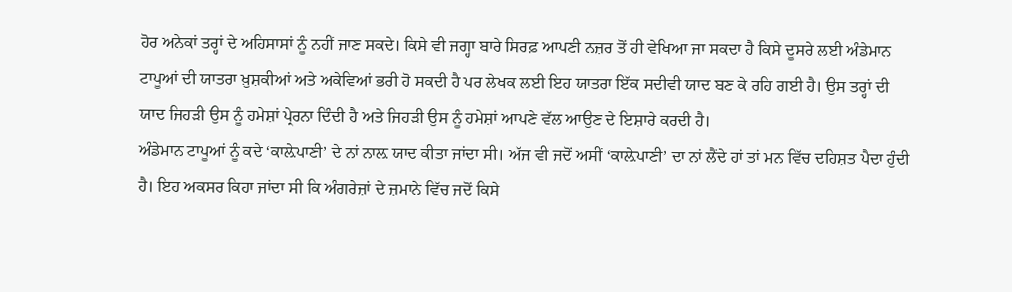ਹੋਰ ਅਨੇਕਾਂ ਤਰ੍ਹਾਂ ਦੇ ਅਹਿਸਾਸਾਂ ਨੂੰ ਨਹੀਂ ਜਾਣ ਸਕਦੇ। ਕਿਸੇ ਵੀ ਜਗ੍ਹਾ ਬਾਰੇ ਸਿਰਫ਼ ਆਪਣੀ ਨਜ਼ਰ ਤੋਂ ਹੀ ਵੇਖਿਆ ਜਾ ਸਕਦਾ ਹੈ ਕਿਸੇ ਦੂਸਰੇ ਲਈ ਅੰਡੇਮਾਨ ਟਾਪੂਆਂ ਦੀ ਯਾਤਰਾ ਖ਼ੁਸ਼ਕੀਆਂ ਅਤੇ ਅਕੇਵਿਆਂ ਭਰੀ ਹੋ ਸਕਦੀ ਹੈ ਪਰ ਲੇਖਕ ਲਈ ਇਹ ਯਾਤਰਾ ਇੱਕ ਸਦੀਵੀ ਯਾਦ ਬਣ ਕੇ ਰਹਿ ਗਈ ਹੈ। ਉਸ ਤਰ੍ਹਾਂ ਦੀ ਯਾਦ ਜਿਹੜੀ ਉਸ ਨੂੰ ਹਮੇਸ਼ਾਂ ਪ੍ਰੇਰਨਾ ਦਿੰਦੀ ਹੈ ਅਤੇ ਜਿਹੜੀ ਉਸ ਨੂੰ ਹਮੇਸ਼ਾਂ ਆਪਣੇ ਵੱਲ ਆਉਣ ਦੇ ਇਸ਼ਾਰੇ ਕਰਦੀ ਹੈ।
ਅੰਡੇਮਾਨ ਟਾਪੂਆਂ ਨੂੰ ਕਦੇ ‘ਕਾਲ਼ੇਪਾਣੀ’ ਦੇ ਨਾਂ ਨਾਲ਼ ਯਾਦ ਕੀਤਾ ਜਾਂਦਾ ਸੀ। ਅੱਜ ਵੀ ਜਦੋਂ ਅਸੀਂ ‘ਕਾਲ਼ੇਪਾਣੀ’ ਦਾ ਨਾਂ ਲੈਂਦੇ ਹਾਂ ਤਾਂ ਮਨ ਵਿੱਚ ਦਹਿਸ਼ਤ ਪੈਦਾ ਹੁੰਦੀ ਹੈ। ਇਹ ਅਕਸਰ ਕਿਹਾ ਜਾਂਦਾ ਸੀ ਕਿ ਅੰਗਰੇਜ਼ਾਂ ਦੇ ਜ਼ਮਾਨੇ ਵਿੱਚ ਜਦੋਂ ਕਿਸੇ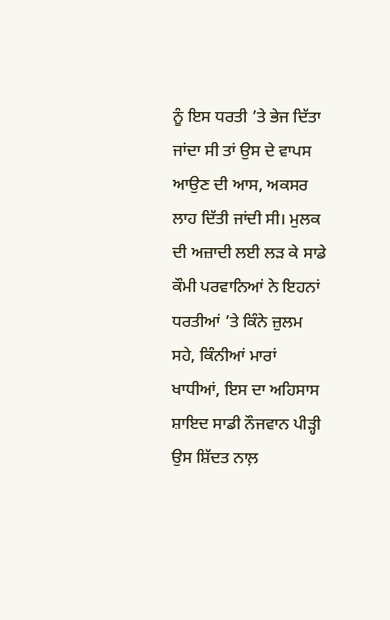ਨੂੰ ਇਸ ਧਰਤੀ ’ਤੇ ਭੇਜ ਦਿੱਤਾ ਜਾਂਦਾ ਸੀ ਤਾਂ ਉਸ ਦੇ ਵਾਪਸ ਆਉਣ ਦੀ ਆਸ, ਅਕਸਰ ਲਾਹ ਦਿੱਤੀ ਜਾਂਦੀ ਸੀ। ਮੁਲਕ ਦੀ ਅਜ਼ਾਦੀ ਲਈ ਲੜ ਕੇ ਸਾਡੇ ਕੌਮੀ ਪਰਵਾਨਿਆਂ ਨੇ ਇਹਨਾਂ ਧਰਤੀਆਂ ’ਤੇ ਕਿੰਨੇ ਜ਼ੁਲਮ ਸਹੇ, ਕਿੰਨੀਆਂ ਮਾਰਾਂ ਖਾਧੀਆਂ, ਇਸ ਦਾ ਅਹਿਸਾਸ ਸ਼ਾਇਦ ਸਾਡੀ ਨੌਜਵਾਨ ਪੀੜ੍ਹੀ ਉਸ ਸ਼ਿੱਦਤ ਨਾਲ਼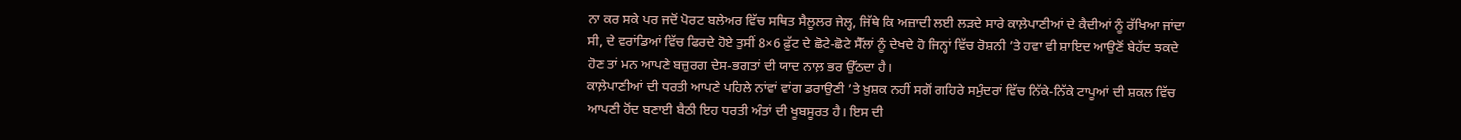ਨਾ ਕਰ ਸਕੇ ਪਰ ਜਦੋਂ ਪੋਰਟ ਬਲੇਅਰ ਵਿੱਚ ਸਥਿਤ ਸੈਲੂਲਰ ਜੇਲ੍ਹ, ਜਿੱਥੇ ਕਿ ਅਜ਼ਾਦੀ ਲਈ ਲੜਦੇ ਸਾਰੇ ਕਾਲ਼ੇਪਾਣੀਆਂ ਦੇ ਕੈਦੀਆਂ ਨੂੰ ਰੱਖਿਆ ਜਾਂਦਾ ਸੀ, ਦੇ ਵਰਾਂਡਿਆਂ ਵਿੱਚ ਫਿਰਦੇ ਹੋਏ ਤੁਸੀਂ 8×6 ਫ਼ੁੱਟ ਦੇ ਛੋਟੇ-ਛੋਟੇ ਸੈੱਲਾਂ ਨੂੰ ਦੇਖਦੇ ਹੋ ਜਿਨ੍ਹਾਂ ਵਿੱਚ ਰੋਸ਼ਨੀ ’ਤੇ ਹਵਾ ਵੀ ਸ਼ਾਇਦ ਆਉਣੋਂ ਬੇਹੱਦ ਝਕਦੇ ਹੋਣ ਤਾਂ ਮਨ ਆਪਣੇ ਬਜ਼ੁਰਗ ਦੇਸ-ਭਗਤਾਂ ਦੀ ਯਾਦ ਨਾਲ਼ ਭਰ ਉੱਠਦਾ ਹੈ।
ਕਾਲ਼ੇਪਾਣੀਆਂ ਦੀ ਧਰਤੀ ਆਪਣੇ ਪਹਿਲੇ ਨਾਂਵਾਂ ਵਾਂਗ ਡਰਾਉਣੀ ’ਤੇ ਖ਼ੁਸ਼ਕ ਨਹੀਂ ਸਗੋਂ ਗਹਿਰੇ ਸਮੁੰਦਰਾਂ ਵਿੱਚ ਨਿੱਕੇ-ਨਿੱਕੇ ਟਾਪੂਆਂ ਦੀ ਸ਼ਕਲ ਵਿੱਚ ਆਪਣੀ ਹੋਂਦ ਬਣਾਈ ਬੈਠੀ ਇਹ ਧਰਤੀ ਅੰਤਾਂ ਦੀ ਖੂਬਸੂਰਤ ਹੈ। ਇਸ ਦੀ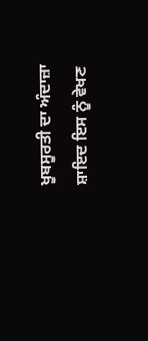ਖੂਬਸੂਰਤੀ ਦਾ ਅੰਦਾਜ਼ਾ ਸ਼ਾਇਦ ਇਸ ਨੂੰ ਵੇਖਣ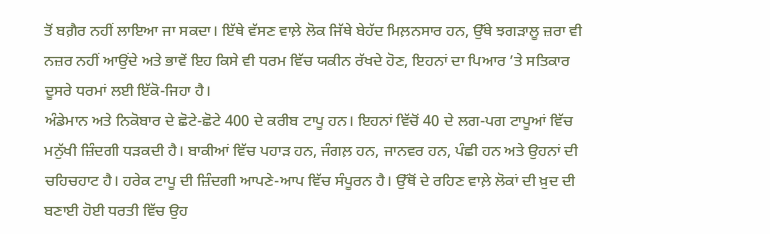ਤੋਂ ਬਗ਼ੈਰ ਨਹੀਂ ਲਾਇਆ ਜਾ ਸਕਦਾ। ਇੱਥੇ ਵੱਸਣ ਵਾਲ਼ੇ ਲੋਕ ਜਿੱਥੇ ਬੇਹੱਦ ਮਿਲ਼ਨਸਾਰ ਹਨ, ਉੱਥੇ ਝਗੜਾਲੂ ਜ਼ਰਾ ਵੀ ਨਜ਼ਰ ਨਹੀਂ ਆਉਂਦੇ ਅਤੇ ਭਾਵੇਂ ਇਹ ਕਿਸੇ ਵੀ ਧਰਮ ਵਿੱਚ ਯਕੀਨ ਰੱਖਦੇ ਹੋਣ, ਇਹਨਾਂ ਦਾ ਪਿਆਰ ’ਤੇ ਸਤਿਕਾਰ ਦੂਸਰੇ ਧਰਮਾਂ ਲਈ ਇੱਕੋ-ਜਿਹਾ ਹੈ।
ਅੰਡੇਮਾਨ ਅਤੇ ਨਿਕੋਬਾਰ ਦੇ ਛੋਟੇ-ਛੋਟੇ 400 ਦੇ ਕਰੀਬ ਟਾਪੂ ਹਨ। ਇਹਨਾਂ ਵਿੱਚੋਂ 40 ਦੇ ਲਗ-ਪਗ ਟਾਪੂਆਂ ਵਿੱਚ ਮਨੁੱਖੀ ਜ਼ਿੰਦਗੀ ਧੜਕਦੀ ਹੈ। ਬਾਕੀਆਂ ਵਿੱਚ ਪਹਾੜ ਹਨ, ਜੰਗਲ਼ ਹਨ, ਜਾਨਵਰ ਹਨ, ਪੰਛੀ ਹਨ ਅਤੇ ਉਹਨਾਂ ਦੀ ਚਹਿਚਹਾਟ ਹੈ। ਹਰੇਕ ਟਾਪੂ ਦੀ ਜ਼ਿੰਦਗੀ ਆਪਣੇ-ਆਪ ਵਿੱਚ ਸੰਪੂਰਨ ਹੈ। ਉੱਥੋਂ ਦੇ ਰਹਿਣ ਵਾਲ਼ੇ ਲੋਕਾਂ ਦੀ ਖ਼ੁਦ ਦੀ ਬਣਾਈ ਹੋਈ ਧਰਤੀ ਵਿੱਚ ਉਹ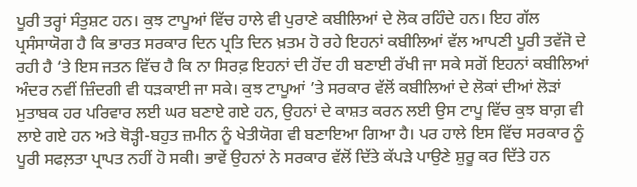ਪੂਰੀ ਤਰ੍ਹਾਂ ਸੰਤੁਸ਼ਟ ਹਨ। ਕੁਝ ਟਾਪੂਆਂ ਵਿੱਚ ਹਾਲੇ ਵੀ ਪੁਰਾਣੇ ਕਬੀਲਿਆਂ ਦੇ ਲੋਕ ਰਹਿੰਦੇ ਹਨ। ਇਹ ਗੱਲ ਪ੍ਰਸੰਸਾਯੋਗ ਹੈ ਕਿ ਭਾਰਤ ਸਰਕਾਰ ਦਿਨ ਪ੍ਰਤਿ ਦਿਨ ਖ਼ਤਮ ਹੋ ਰਹੇ ਇਹਨਾਂ ਕਬੀਲਿਆਂ ਵੱਲ ਆਪਣੀ ਪੂਰੀ ਤਵੱਜੋ ਦੇ ਰਹੀ ਹੈ ‘ਤੇ ਇਸ ਜਤਨ ਵਿੱਚ ਹੈ ਕਿ ਨਾ ਸਿਰਫ਼ ਇਹਨਾਂ ਦੀ ਹੋਂਦ ਹੀ ਬਣਾਈ ਰੱਖੀ ਜਾ ਸਕੇ ਸਗੋਂ ਇਹਨਾਂ ਕਬੀਲਿਆਂ ਅੰਦਰ ਨਵੀਂ ਜ਼ਿੰਦਗੀ ਵੀ ਧੜਕਾਈ ਜਾ ਸਕੇ। ਕੁਝ ਟਾਪੂਆਂ ’ਤੇ ਸਰਕਾਰ ਵੱਲੋਂ ਕਬੀਲਿਆਂ ਦੇ ਲੋਕਾਂ ਦੀਆਂ ਲੋੜਾਂ ਮੁਤਾਬਕ ਹਰ ਪਰਿਵਾਰ ਲਈ ਘਰ ਬਣਾਏ ਗਏ ਹਨ, ਉਹਨਾਂ ਦੇ ਕਾਸ਼ਤ ਕਰਨ ਲਈ ਉਸ ਟਾਪੂ ਵਿੱਚ ਕੁਝ ਬਾਗ਼ ਵੀ ਲਾਏ ਗਏ ਹਨ ਅਤੇ ਥੋੜ੍ਹੀ-ਬਹੁਤ ਜ਼ਮੀਨ ਨੂੰ ਖੇਤੀਯੋਗ ਵੀ ਬਣਾਇਆ ਗਿਆ ਹੈ। ਪਰ ਹਾਲੇ ਇਸ ਵਿੱਚ ਸਰਕਾਰ ਨੂੰ ਪੂਰੀ ਸਫਲ਼ਤਾ ਪ੍ਰਾਪਤ ਨਹੀਂ ਹੋ ਸਕੀ। ਭਾਵੇਂ ਉਹਨਾਂ ਨੇ ਸਰਕਾਰ ਵੱਲੋਂ ਦਿੱਤੇ ਕੱਪੜੇ ਪਾਉਣੇ ਸ਼ੁਰੂ ਕਰ ਦਿੱਤੇ ਹਨ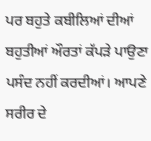ਪਰ ਬਹੁਤੇ ਕਬੀਲਿਆਂ ਦੀਆਂ ਬਹੁਤੀਆਂ ਔਰਤਾਂ ਕੱਪੜੇ ਪਾਉਣਾ ਪਸੰਦ ਨਹੀਂ ਕਰਦੀਆਂ। ਆਪਣੇ ਸਰੀਰ ਦੇ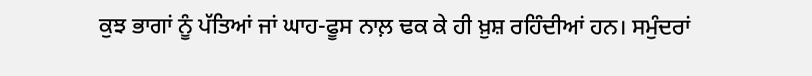ਕੁਝ ਭਾਗਾਂ ਨੂੰ ਪੱਤਿਆਂ ਜਾਂ ਘਾਹ-ਫੂਸ ਨਾਲ਼ ਢਕ ਕੇ ਹੀ ਖ਼ੁਸ਼ ਰਹਿੰਦੀਆਂ ਹਨ। ਸਮੁੰਦਰਾਂ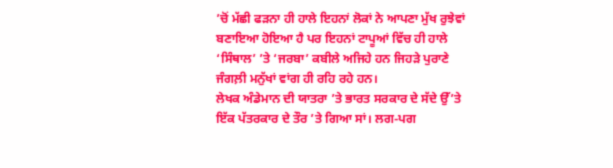’ਚੋਂ ਮੱਛੀ ਫੜਨਾ ਹੀ ਹਾਲੇ ਇਹਨਾਂ ਲੋਕਾਂ ਨੇ ਆਪਣਾ ਮੁੱਖ ਰੁਝੇਵਾਂ ਬਣਾਇਆ ਹੋਇਆ ਹੈ ਪਰ ਇਹਨਾਂ ਟਾਪੂਆਂ ਵਿੱਚ ਹੀ ਹਾਲੇ ‘ਸਿੰਥਾਲ’ ’ਤੇ ‘ਜਰਬਾ’ ਕਬੀਲੇ ਅਜਿਹੇ ਹਨ ਜਿਹੜੇ ਪੁਰਾਣੇ ਜੰਗਲ਼ੀ ਮਨੁੱਖਾਂ ਵਾਂਗ ਹੀ ਰਹਿ ਰਹੇ ਹਨ।
ਲੇਖਕ ਅੰਡੇਮਾਨ ਦੀ ਯਾਤਰਾ ’ਤੇ ਭਾਰਤ ਸਰਕਾਰ ਦੇ ਸੱਦੇ ਉੱ’ਤੇ ਇੱਕ ਪੱਤਰਕਾਰ ਦੇ ਤੌਰ ’ਤੇ ਗਿਆ ਸਾਂ। ਲਗ-ਪਗ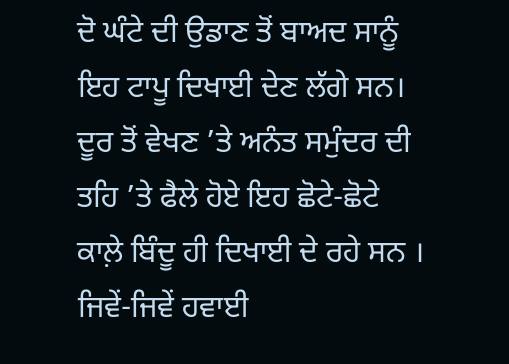ਦੋ ਘੰਟੇ ਦੀ ਉਡਾਣ ਤੋਂ ਬਾਅਦ ਸਾਨੂੰ ਇਹ ਟਾਪੂ ਦਿਖਾਈ ਦੇਣ ਲੱਗੇ ਸਨ। ਦੂਰ ਤੋਂ ਵੇਖਣ ’ਤੇ ਅਨੰਤ ਸਮੁੰਦਰ ਦੀ ਤਹਿ ’ਤੇ ਫੈਲੇ ਹੋਏ ਇਹ ਛੋਟੇ-ਛੋਟੇ ਕਾਲ਼ੇ ਬਿੰਦੂ ਹੀ ਦਿਖਾਈ ਦੇ ਰਹੇ ਸਨ । ਜਿਵੇਂ-ਜਿਵੇਂ ਹਵਾਈ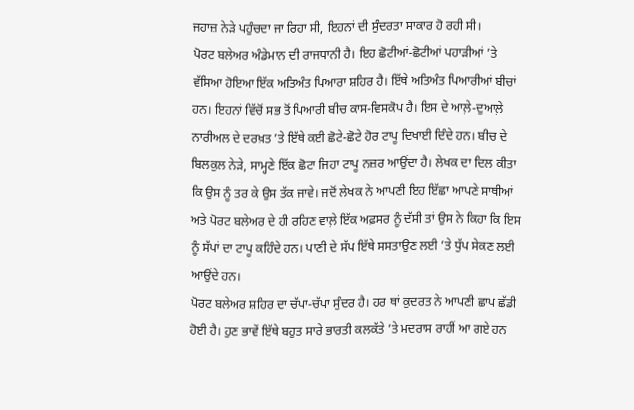ਜਹਾਜ਼ ਨੇੜੇ ਪਹੁੰਚਦਾ ਜਾ ਰਿਹਾ ਸੀ, ਇਹਨਾਂ ਦੀ ਸੁੰਦਰਤਾ ਸਾਕਾਰ ਹੋ ਰਹੀ ਸੀ।
ਪੋਰਟ ਬਲੇਅਰ ਅੰਡੇਮਾਨ ਦੀ ਰਾਜਧਾਨੀ ਹੈ। ਇਹ ਛੋਟੀਆਂ-ਛੋਟੀਆਂ ਪਹਾੜੀਆਂ ’ਤੇ ਵੱਸਿਆ ਹੋਇਆ ਇੱਕ ਅਤਿਅੰਤ ਪਿਆਰਾ ਸ਼ਹਿਰ ਹੈ। ਇੱਥੇ ਅਤਿਅੰਤ ਪਿਆਰੀਆਂ ਬੀਚਾਂ ਹਨ। ਇਹਨਾਂ ਵਿੱਚੋਂ ਸਭ ਤੋਂ ਪਿਆਰੀ ਬੀਚ ਕਾਸ-ਵਿਸਕੋਪ ਹੈ। ਇਸ ਦੇ ਆਲ਼ੇ-ਦੁਆਲ਼ੇ ਨਾਰੀਅਲ ਦੇ ਦਰਖ਼ਤ ’ਤੇ ਇੱਥੇ ਕਈ ਛੋਟੇ-ਛੋਟੇ ਹੋਰ ਟਾਪੂ ਦਿਖਾਈ ਦਿੰਦੇ ਹਨ। ਬੀਚ ਦੇ ਬਿਲਕੁਲ ਨੇੜੇ, ਸਾਮ੍ਹਣੇ ਇੱਕ ਛੋਟਾ ਜਿਹਾ ਟਾਪੂ ਨਜ਼ਰ ਆਉਂਦਾ ਹੈ। ਲੇਖਕ ਦਾ ਦਿਲ ਕੀਤਾ ਕਿ ਉਸ ਨੂੰ ਤਰ ਕੇ ਉਸ ਤੱਕ ਜਾਵੇ। ਜਦੋਂ ਲੇਖਕ ਨੇ ਆਪਣੀ ਇਹ ਇੱਛਾ ਆਪਣੇ ਸਾਥੀਆਂ ਅਤੇ ਪੋਰਟ ਬਲੇਅਰ ਦੇ ਹੀ ਰਹਿਣ ਵਾਲ਼ੇ ਇੱਕ ਅਫ਼ਸਰ ਨੂੰ ਦੱਸੀ ਤਾਂ ਉਸ ਨੇ ਕਿਹਾ ਕਿ ਇਸ ਨੂੰ ਸੱਪਾਂ ਦਾ ਟਾਪੂ ਕਹਿੰਦੇ ਹਨ। ਪਾਣੀ ਦੇ ਸੱਪ ਇੱਥੇ ਸਸਤਾਉਣ ਲਈ ’ਤੇ ਧੁੱਪ ਸੇਕਣ ਲਈ ਆਉਂਦੇ ਹਨ।
ਪੋਰਟ ਬਲੇਅਰ ਸ਼ਹਿਰ ਦਾ ਚੱਪਾ-ਚੱਪਾ ਸੁੰਦਰ ਹੈ। ਹਰ ਥਾਂ ਕੁਦਰਤ ਨੇ ਆਪਣੀ ਛਾਪ ਛੱਡੀ ਹੋਈ ਹੈ। ਹੁਣ ਭਾਵੇਂ ਇੱਥੇ ਬਹੁਤ ਸਾਰੇ ਭਾਰਤੀ ਕਲਕੱਤੇ ’ਤੇ ਮਦਰਾਸ ਰਾਹੀਂ ਆ ਗਏ ਹਨ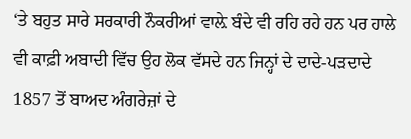‘ਤੇ ਬਹੁਤ ਸਾਰੇ ਸਰਕਾਰੀ ਨੌਕਰੀਆਂ ਵਾਲ਼ੇ ਬੰਦੇ ਵੀ ਰਹਿ ਰਹੇ ਹਨ ਪਰ ਹਾਲੇ ਵੀ ਕਾਫ਼ੀ ਅਬਾਦੀ ਵਿੱਚ ਉਹ ਲੋਕ ਵੱਸਦੇ ਹਨ ਜਿਨ੍ਹਾਂ ਦੇ ਦਾਦੇ-ਪੜਦਾਦੇ 1857 ਤੋਂ ਬਾਅਦ ਅੰਗਰੇਜ਼ਾਂ ਦੇ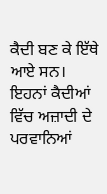ਕੈਦੀ ਬਣ ਕੇ ਇੱਥੇ ਆਏ ਸਨ। ਇਹਨਾਂ ਕੈਦੀਆਂ ਵਿੱਚ ਅਜ਼ਾਦੀ ਦੇ ਪਰਵਾਨਿਆਂ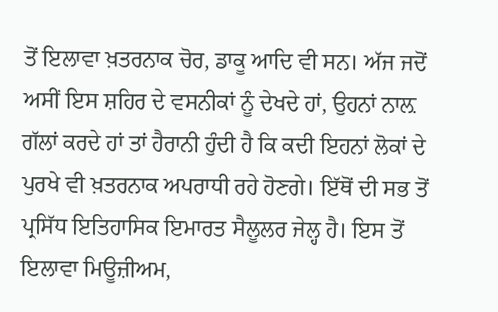ਤੋਂ ਇਲਾਵਾ ਖ਼ਤਰਨਾਕ ਚੋਰ, ਡਾਕੂ ਆਦਿ ਵੀ ਸਨ। ਅੱਜ ਜਦੋਂ ਅਸੀਂ ਇਸ ਸ਼ਹਿਰ ਦੇ ਵਸਨੀਕਾਂ ਨੂੰ ਦੇਖਦੇ ਹਾਂ, ਉਹਨਾਂ ਨਾਲ਼ ਗੱਲਾਂ ਕਰਦੇ ਹਾਂ ਤਾਂ ਹੈਰਾਨੀ ਹੁੰਦੀ ਹੈ ਕਿ ਕਦੀ ਇਹਨਾਂ ਲੋਕਾਂ ਦੇ ਪੁਰਖੇ ਵੀ ਖ਼ਤਰਨਾਕ ਅਪਰਾਧੀ ਰਹੇ ਹੋਣਗੇ। ਇੱਥੋਂ ਦੀ ਸਭ ਤੋਂ ਪ੍ਰਸਿੱਧ ਇਤਿਹਾਸਿਕ ਇਮਾਰਤ ਸੈਲੂਲਰ ਜੇਲ੍ਹ ਹੈ। ਇਸ ਤੋਂ ਇਲਾਵਾ ਮਿਊਜ਼ੀਅਮ,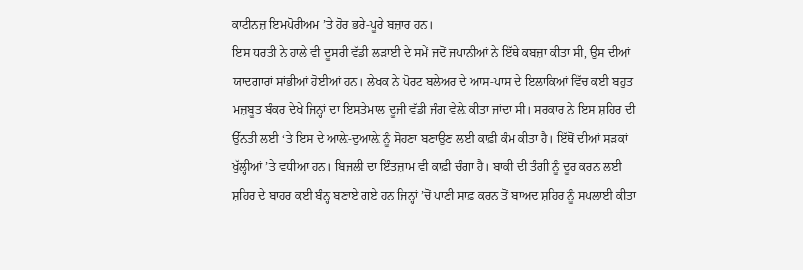ਕਾਟੀਨਜ਼ ਇਮਪੋਰੀਅਮ ’ਤੇ ਹੋਰ ਭਰੇ-ਪੂਰੇ ਬਜ਼ਾਰ ਹਨ।
ਇਸ ਧਰਤੀ ਨੇ ਹਾਲੇ ਵੀ ਦੂਸਰੀ ਵੱਡੀ ਲੜਾਈ ਦੇ ਸਮੇਂ ਜਦੋਂ ਜਪਾਨੀਆਂ ਨੇ ਇੱਥੇ ਕਬਜ਼ਾ ਕੀਤਾ ਸੀ, ਉਸ ਦੀਆਂ ਯਾਦਗਾਰਾਂ ਸਾਂਭੀਆਂ ਹੋਈਆਂ ਹਨ। ਲੇਖਕ ਨੇ ਪੋਰਟ ਬਲੇਅਰ ਦੇ ਆਸ-ਪਾਸ ਦੇ ਇਲਾਕਿਆਂ ਵਿੱਚ ਕਈ ਬਹੁਤ ਮਜ਼ਬੂਤ ਬੰਕਰ ਦੇਖੇ ਜਿਨ੍ਹਾਂ ਦਾ ਇਸਤੇਮਾਲ ਦੂਜੀ ਵੱਡੀ ਜੰਗ ਵੇਲ਼ੇ ਕੀਤਾ ਜਾਂਦਾ ਸੀ। ਸਰਕਾਰ ਨੇ ਇਸ ਸ਼ਹਿਰ ਦੀ ਉੱਨਤੀ ਲਈ ‘ਤੇ ਇਸ ਦੇ ਆਲ਼ੇ-ਦੁਆਲ਼ੇ ਨੂੰ ਸੋਹਣਾ ਬਣਾਉਣ ਲਈ ਕਾਫ਼ੀ ਕੰਮ ਕੀਤਾ ਹੈ। ਇੱਥੋਂ ਦੀਆਂ ਸੜਕਾਂ ਖੁੱਲ੍ਹੀਆਂ ’ਤੇ ਵਧੀਆ ਹਨ। ਬਿਜਲੀ ਦਾ ਇੰਤਜ਼ਾਮ ਵੀ ਕਾਫ਼ੀ ਚੰਗਾ ਹੈ। ਬਾਕੀ ਦੀ ਤੰਗੀ ਨੂੰ ਦੂਰ ਕਰਨ ਲਈ ਸ਼ਹਿਰ ਦੇ ਬਾਹਰ ਕਈ ਬੰਨ੍ਹ ਬਣਾਏ ਗਏ ਹਨ ਜਿਨ੍ਹਾਂ ’ਚੋਂ ਪਾਣੀ ਸਾਫ਼ ਕਰਨ ਤੋਂ ਬਾਅਦ ਸ਼ਹਿਰ ਨੂੰ ਸਪਲਾਈ ਕੀਤਾ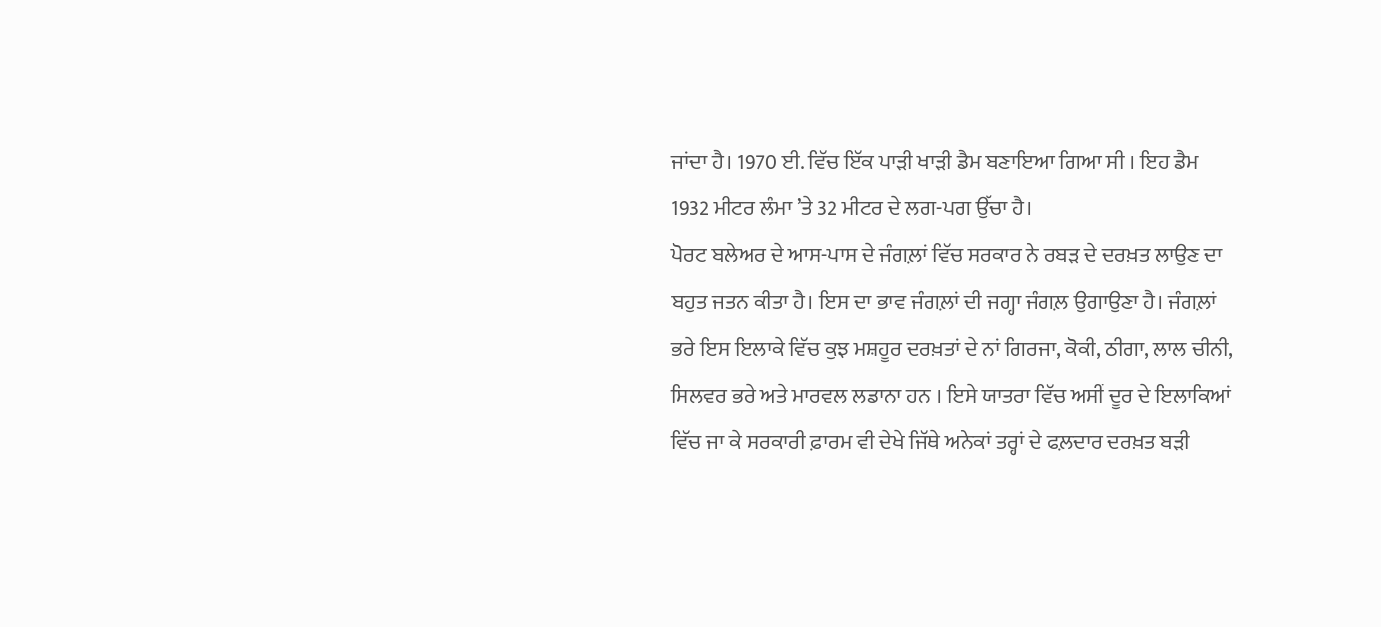ਜਾਂਦਾ ਹੈ। 1970 ਈ. ਵਿੱਚ ਇੱਕ ਪਾੜੀ ਖਾੜੀ ਡੈਮ ਬਣਾਇਆ ਗਿਆ ਸੀ । ਇਹ ਡੈਮ 1932 ਮੀਟਰ ਲੰਮਾ ’ਤੇ 32 ਮੀਟਰ ਦੇ ਲਗ-ਪਗ ਉੱਚਾ ਹੈ।
ਪੋਰਟ ਬਲੇਅਰ ਦੇ ਆਸ-ਪਾਸ ਦੇ ਜੰਗਲ਼ਾਂ ਵਿੱਚ ਸਰਕਾਰ ਨੇ ਰਬੜ ਦੇ ਦਰਖ਼ਤ ਲਾਉਣ ਦਾ ਬਹੁਤ ਜਤਨ ਕੀਤਾ ਹੈ। ਇਸ ਦਾ ਭਾਵ ਜੰਗਲ਼ਾਂ ਦੀ ਜਗ੍ਹਾ ਜੰਗਲ਼ ਉਗਾਉਣਾ ਹੈ। ਜੰਗਲ਼ਾਂ ਭਰੇ ਇਸ ਇਲਾਕੇ ਵਿੱਚ ਕੁਝ ਮਸ਼ਹੂਰ ਦਰਖ਼ਤਾਂ ਦੇ ਨਾਂ ਗਿਰਜਾ, ਕੋਕੀ, ਠੀਗਾ, ਲਾਲ ਚੀਨੀ, ਸਿਲਵਰ ਭਰੇ ਅਤੇ ਮਾਰਵਲ ਲਡਾਨਾ ਹਨ । ਇਸੇ ਯਾਤਰਾ ਵਿੱਚ ਅਸੀਂ ਦੂਰ ਦੇ ਇਲਾਕਿਆਂ ਵਿੱਚ ਜਾ ਕੇ ਸਰਕਾਰੀ ਫ਼ਾਰਮ ਵੀ ਦੇਖੇ ਜਿੱਥੇ ਅਨੇਕਾਂ ਤਰ੍ਹਾਂ ਦੇ ਫਲ਼ਦਾਰ ਦਰਖ਼ਤ ਬੜੀ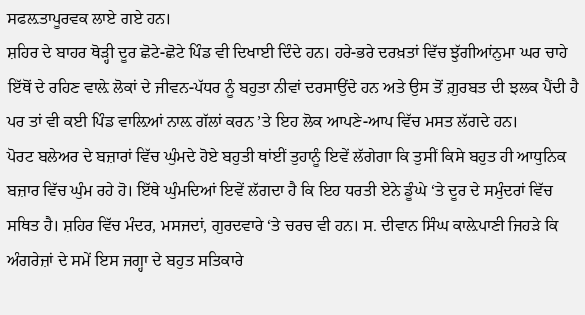ਸਫਲ਼ਤਾਪੂਰਵਕ ਲਾਏ ਗਏ ਹਨ।
ਸ਼ਹਿਰ ਦੇ ਬਾਹਰ ਥੋੜ੍ਹੀ ਦੂਰ ਛੋਟੇ-ਛੋਟੇ ਪਿੰਡ ਵੀ ਦਿਖਾਈ ਦਿੰਦੇ ਹਨ। ਹਰੇ-ਭਰੇ ਦਰਖ਼ਤਾਂ ਵਿੱਚ ਝੁੱਗੀਆਂਨੁਮਾ ਘਰ ਚਾਹੇ ਇੱਥੋਂ ਦੇ ਰਹਿਣ ਵਾਲ਼ੇ ਲੋਕਾਂ ਦੇ ਜੀਵਨ-ਪੱਧਰ ਨੂੰ ਬਹੁਤਾ ਨੀਵਾਂ ਦਰਸਾਉਂਦੇ ਹਨ ਅਤੇ ਉਸ ਤੋਂ ਗ਼ੁਰਬਤ ਦੀ ਝਲਕ ਪੈਂਦੀ ਹੈ ਪਰ ਤਾਂ ਵੀ ਕਈ ਪਿੰਡ ਵਾਲ਼ਿਆਂ ਨਾਲ਼ ਗੱਲਾਂ ਕਰਨ ’ਤੇ ਇਹ ਲੋਕ ਆਪਣੇ-ਆਪ ਵਿੱਚ ਮਸਤ ਲੱਗਦੇ ਹਨ।
ਪੋਰਟ ਬਲੇਅਰ ਦੇ ਬਜ਼ਾਰਾਂ ਵਿੱਚ ਘੁੰਮਦੇ ਹੋਏ ਬਹੁਤੀ ਥਾਂਈਂ ਤੁਹਾਨੂੰ ਇਵੇਂ ਲੱਗੇਗਾ ਕਿ ਤੁਸੀਂ ਕਿਸੇ ਬਹੁਤ ਹੀ ਆਧੁਨਿਕ ਬਜ਼ਾਰ ਵਿੱਚ ਘੁੰਮ ਰਹੇ ਹੋ। ਇੱਥੇ ਘੁੰਮਦਿਆਂ ਇਵੇਂ ਲੱਗਦਾ ਹੈ ਕਿ ਇਹ ਧਰਤੀ ਏਨੇ ਡੂੰਘੇ ‘ਤੇ ਦੂਰ ਦੇ ਸਮੁੰਦਰਾਂ ਵਿੱਚ ਸਥਿਤ ਹੈ। ਸ਼ਹਿਰ ਵਿੱਚ ਮੰਦਰ, ਮਸਜਦਾਂ, ਗੁਰਦਵਾਰੇ ‘ਤੇ ਚਰਚ ਵੀ ਹਨ। ਸ. ਦੀਵਾਨ ਸਿੰਘ ਕਾਲ਼ੇਪਾਣੀ ਜਿਹੜੇ ਕਿ ਅੰਗਰੇਜ਼ਾਂ ਦੇ ਸਮੇਂ ਇਸ ਜਗ੍ਹਾ ਦੇ ਬਹੁਤ ਸਤਿਕਾਰੇ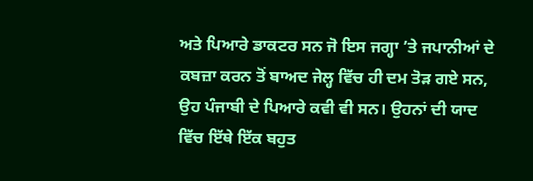ਅਤੇ ਪਿਆਰੇ ਡਾਕਟਰ ਸਨ ਜੋ ਇਸ ਜਗ੍ਹਾ ’ਤੇ ਜਪਾਨੀਆਂ ਦੇ ਕਬਜ਼ਾ ਕਰਨ ਤੋਂ ਬਾਅਦ ਜੇਲ੍ਹ ਵਿੱਚ ਹੀ ਦਮ ਤੋੜ ਗਏ ਸਨ, ਉਹ ਪੰਜਾਬੀ ਦੇ ਪਿਆਰੇ ਕਵੀ ਵੀ ਸਨ। ਉਹਨਾਂ ਦੀ ਯਾਦ ਵਿੱਚ ਇੱਥੇ ਇੱਕ ਬਹੁਤ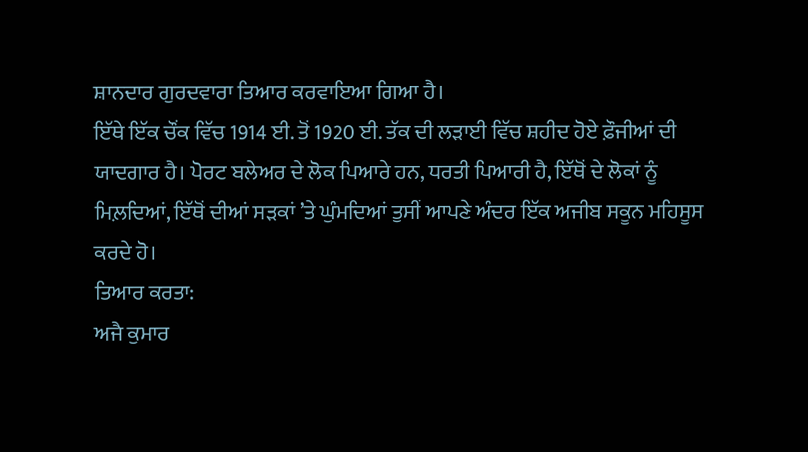ਸ਼ਾਨਦਾਰ ਗੁਰਦਵਾਰਾ ਤਿਆਰ ਕਰਵਾਇਆ ਗਿਆ ਹੈ।
ਇੱਥੇ ਇੱਕ ਚੌਂਕ ਵਿੱਚ 1914 ਈ. ਤੋਂ 1920 ਈ. ਤੱਕ ਦੀ ਲੜਾਈ ਵਿੱਚ ਸ਼ਹੀਦ ਹੋਏ ਫ਼ੌਜੀਆਂ ਦੀ ਯਾਦਗਾਰ ਹੈ। ਪੋਰਟ ਬਲੇਅਰ ਦੇ ਲੋਕ ਪਿਆਰੇ ਹਨ, ਧਰਤੀ ਪਿਆਰੀ ਹੈ, ਇੱਥੋਂ ਦੇ ਲੋਕਾਂ ਨੂੰ ਮਿਲ਼ਦਿਆਂ, ਇੱਥੋਂ ਦੀਆਂ ਸੜਕਾਂ ’ਤੇ ਘੁੰਮਦਿਆਂ ਤੁਸੀਂ ਆਪਣੇ ਅੰਦਰ ਇੱਕ ਅਜੀਬ ਸਕੂਨ ਮਹਿਸੂਸ ਕਰਦੇ ਹੋ।
ਤਿਆਰ ਕਰਤਾ:
ਅਜੈ ਕੁਮਾਰ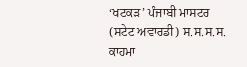‘ਖਟਕੜ’ ਪੰਜਾਬੀ ਮਾਸਟਰ (ਸਟੇਟ ਅਵਾਰਡੀ) ਸ.ਸ.ਸ.ਸ. ਕਾਹਮਾ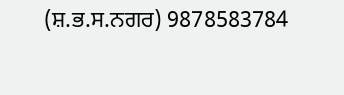(ਸ਼.ਭ.ਸ.ਨਗਰ) 9878583784